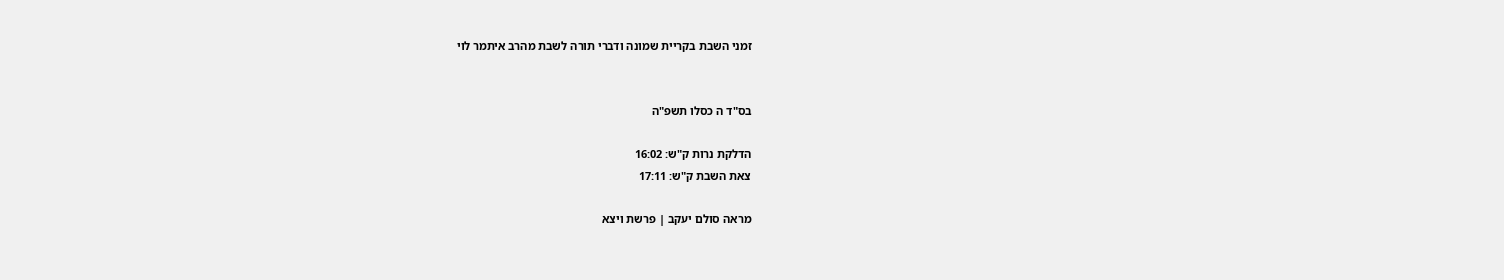זמני השבת בקריית שמונה ודברי תורה לשבת מהרב איתמר לוי


בס"ד ה כסלו תשפ"ה

הדלקת נרות ק"ש: 16:02
צאת השבת ק"ש: 17:11

מראה סולם יעקב | פרשת ויצא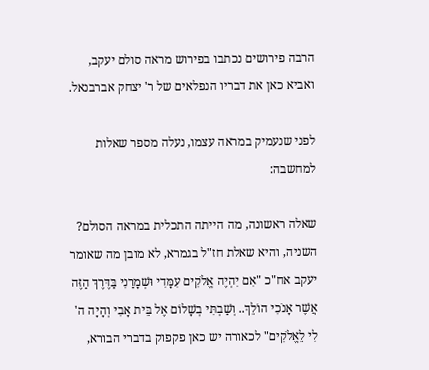הרבה פירושים נכתבו בפירוש מראה סולם יעקב, ואביא כאן את דבריו הנפלאים של ר' יצחק אברבנאל.

לפני שנעמיק במראה עצמו, נעלה מספר שאלות למחשבה:

שאלה ראשונה, מה הייתה התכלית במראה הסולם?
השניה, והיא שאלת חז"ל בגמרא, לא מובן מה שאומר יעקב אח"כ "אִם יִהְיֶה אֱלֹקִים עִמָּדִי וּשְׁמָרַנִי בַּדֶּרֶךְ הַזֶּה אֲשֶׁר אָנֹכִי הוֹלֵךְ.. וְשַׁבְתִּי בְשָׁלוֹם אֶל בֵּית אָבִי וְהָיָה ה' לִי לֵאֱלֹקִים" לכאורה יש כאן פקפוק בדברי הבורא,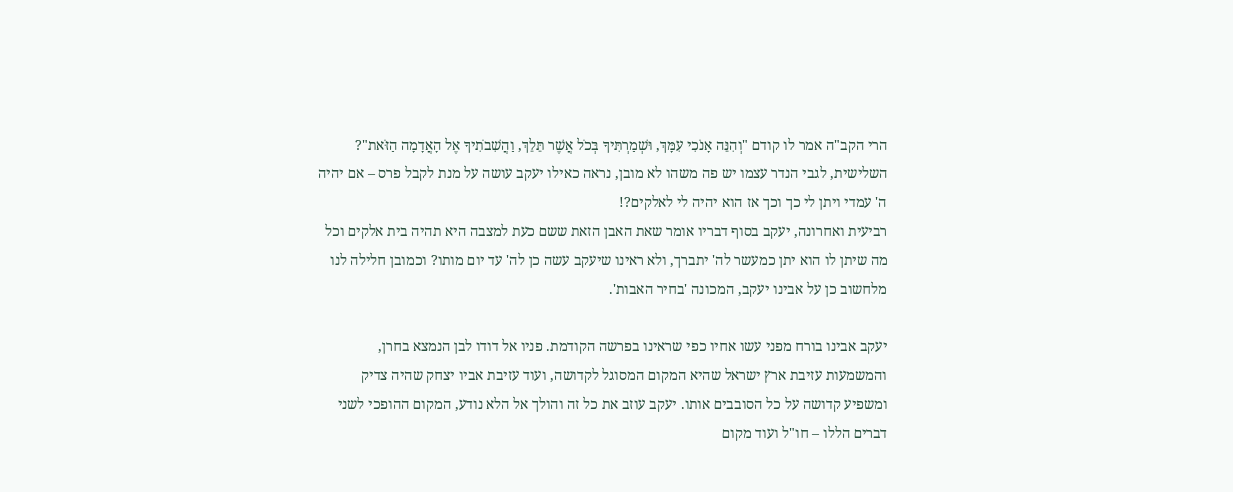הרי הקב"ה אמר לו קודם "וְהִנֵּה אָנֹכִי עִמָּךְ, וּשְׁמַרְתִּיךָ בְּכֹל אֲשֶׁר תֵּלֵךְ, וַהֲשִׁבֹתִיךָ אֶל הָאֲדָמָה הַזֹּאת"?
השלישית, לגבי הנדר עצמו יש פה משהו לא מובן, נראה כאילו יעקב עושה על מנת לקבל פרס – אם יהיה ה' עמדי ויתן לי כך וכך אז הוא יהיה לי לאלקים?!
רביעית ואחרונה, יעקב בסוף דבריו אומר שאת האבן הזאת ששם כעת למצבה היא תהיה בית אלקים וכל מה שיתן לו הוא יתן כמעשר לה' יתברך, ולא ראינו שיעקב עשה כן לה' עד יום מותו? וכמובן חלילה לנו מלחשוב כן על אבינו יעקב, המכונה 'בחיר האבות'.

יעקב אבינו בורח מפני עשו אחיו כפי שראינו בפרשה הקודמת. פניו אל דודו לבן הנמצא בחרן, והמשמעות עזיבת ארץ ישראל שהיא המקום המסוגל לקדושה, ועוד עזיבת אביו יצחק שהיה צדיק ומשפיע קדושה על כל הסובבים אותו. יעקב עוזב את כל זה והולך אל הלא נודע, המקום ההופכי לשני דברים הללו – חו"ל ועוד מקום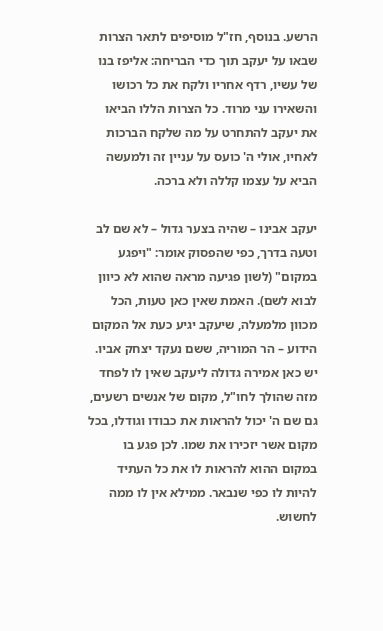הרשע. בנוסף, חז"ל מוסיפים לתאר הצרות שבאו על יעקב תוך כדי הבריחה: אליפז בנו של עשיו, רדף אחריו ולקח את כל רכושו והשאירו עני מרוד. כל הצרות הללו הביאו את יעקב להתחרט על מה שלקח הברכות לאחיו, אולי ה' כועס על עניין זה ולמעשה הביא על עצמו קללה ולא ברכה.

יעקב אבינו – שהיה בצער גדול – לא שם לב וטעה בדרך, כפי שהפסוק אומר: "ויפגע במקום" (לשון פגיעה מראה שהוא לא כיוון לבוא לשם). האמת שאין כאן טעות, הכל מכוון מלמעלה, שיעקב יגיע כעת אל המקום הידוע – הר המוריה, ששם נעקד יצחק אביו. יש כאן אמירה גדולה ליעקב שאין לו לפחד מזה שהולך לחו"ל, מקום של אנשים רשעים, גם שם ה' יכול להראות את כבודו וגודלו, בכל מקום אשר יזכירו את שמו. לכן פגע בו במקום ההוא להראות לו את כל העתיד להיות לו כפי שנבאר. ממילא אין לו ממה לחשוש.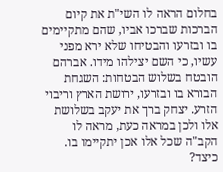בחלום הראה לו השי"ת את קיום הברכות שברכו אביו, שהם מתקיימים בו ובזרעו והבטיחו שלא ירא מפני עשיו, כי השם יצילהו מידו. אברהם הובטח בשלוש הבטחות: השגחת הבורא בו ובזרעו, ירושת הארץ וריבוי הזרע. יצחק ברך את יעקב בשלושת אלו ולכן במראה כעת, מראה לו הקב"ה שכל אלו אכן יתקיימו בו. כיצד?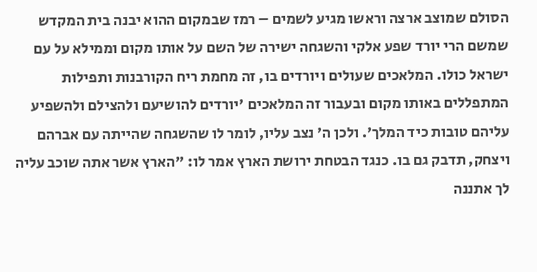הסולם שמוצב ארצה וראשו מגיע לשמים – רמז שבמקום ההוא יבנה בית המקדש שמשם הרי יורד שפע אלקי והשגחה ישירה של השם על אותו מקום וממילא על עם ישראל כולו. המלאכים שעולים ויורדים בו, זה מחמת ריח הקורבנות ותפילות המתפללים באותו מקום ובעבור זה המלאכים 'יורדים להושיעם ולהצילם ולהשפיע עליהם טובות כיד המלך'. ולכן ה' נצב עליו, לומר לו שהשגחה שהייתה עם אברהם ויצחק, תדבק גם בו. כנגד הבטחת ירושת הארץ אמר לו: "הארץ אשר אתה שוכב עליה לך אתננה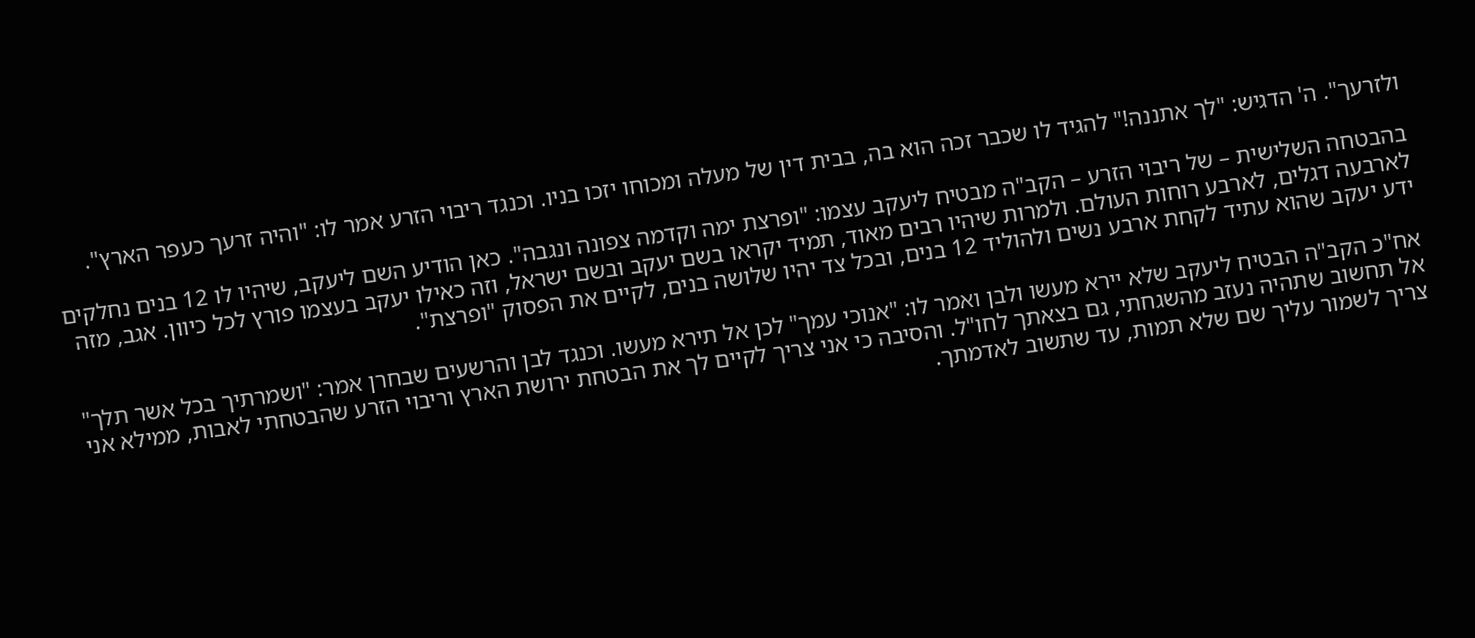ולזרעך". ה' הדגיש: "לך אתננה!" להגיד לו שכבר זכה הוא בה, בבית דין של מעלה ומכוחו יזכו בניו. וכנגד ריבוי הזרע אמר לו: "והיה זרעך כעפר הארץ".

בהבטחה השלישית – של ריבוי הזרע – הקב"ה מבטיח ליעקב עצמו: "ופרצת ימה וקדמה צפונה ונגבה". כאן הודיע השם ליעקב, שיהיו לו 12 בנים נחלקים לארבעה דגלים, לארבע רוחות העולם. ולמרות שיהיו רבים מאוד, תמיד יקראו בשם יעקב ובשם ישראל, וזה כאילו יעקב בעצמו פורץ לכל כיוון. אגב, מזה ידע יעקב שהוא עתיד לקחת ארבע נשים ולהוליד 12 בנים, ובכל צד יהיו שלושה בנים, לקיים את הפסוק "ופרצת".

אח"כ הקב"ה הבטיח ליעקב שלא יירא מעשו ולבן ואמר לו: "אנוכי עמך" לכן אל תירא מעשו. וכנגד לבן והרשעים שבחרן אמר: "ושמרתיך בכל אשר תלך" אל תחשוב שתהיה נעזב מהשגחתי, גם בצאתך לחו"ל. והסיבה כי אני צריך לקיים לך את הבטחת ירושת הארץ וריבוי הזרע שהבטחתי לאבות, ממילא אני צריך לשמור עליך שם שלא תמות, עד שתשוב לאדמתך.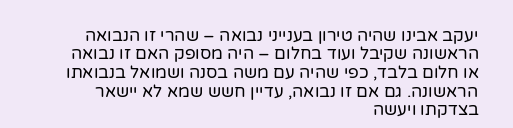יעקב אבינו שהיה טירון בענייני נבואה – שהרי זו הנבואה הראשונה שקיבל ועוד בחלום – היה מסופק האם זו נבואה או חלום בלבד, כפי שהיה עם משה בסנה ושמואל בנבואתו הראשונה. גם אם זו נבואה, עדיין חשש שמא לא יישאר בצדקתו ויעשה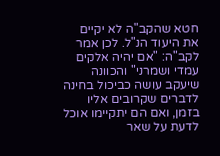חטא שהקב"ה לא יקיים את היעוד הנ"ל. לכן אמר לקב"ה: "אם יהיה אלקים עמדי ושמרני" והכוונה שיעקב עושה כביכול בחינה לדברים שקרובים אליו בזמן, ואם הם יתקיימו אוכל לדעת על שאר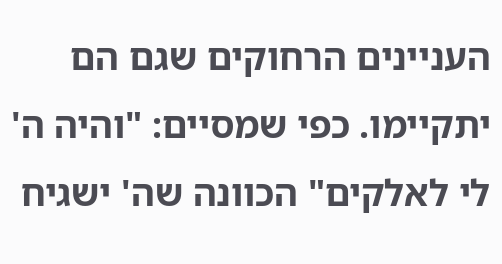העניינים הרחוקים שגם הם יתקיימו. כפי שמסיים: "והיה ה' לי לאלקים" הכוונה שה' ישגיח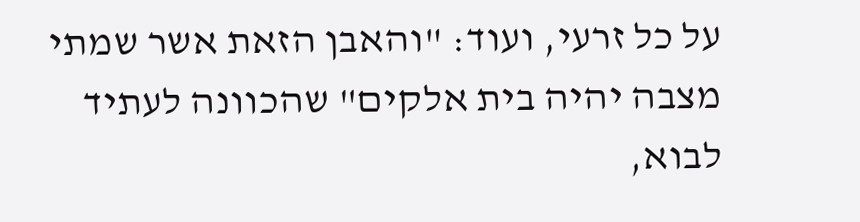על כל זרעי, ועוד: "והאבן הזאת אשר שמתי מצבה יהיה בית אלקים" שהכוונה לעתיד לבוא,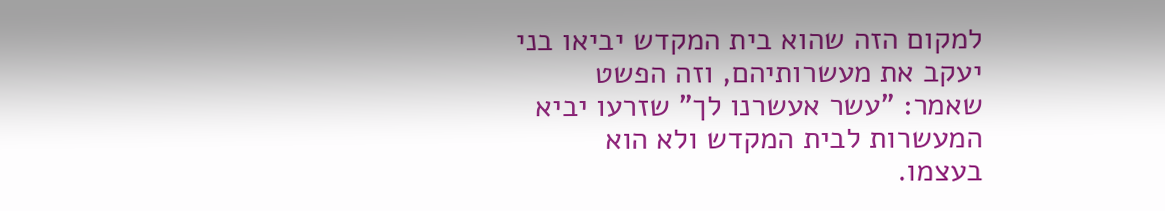למקום הזה שהוא בית המקדש יביאו בני יעקב את מעשרותיהם, וזה הפשט שאמר: "עשר אעשרנו לך" שזרעו יביא המעשרות לבית המקדש ולא הוא בעצמו.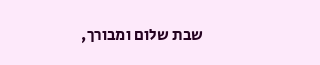שבת שלום ומבורך,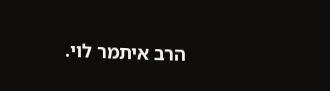הרב איתמר לוי.